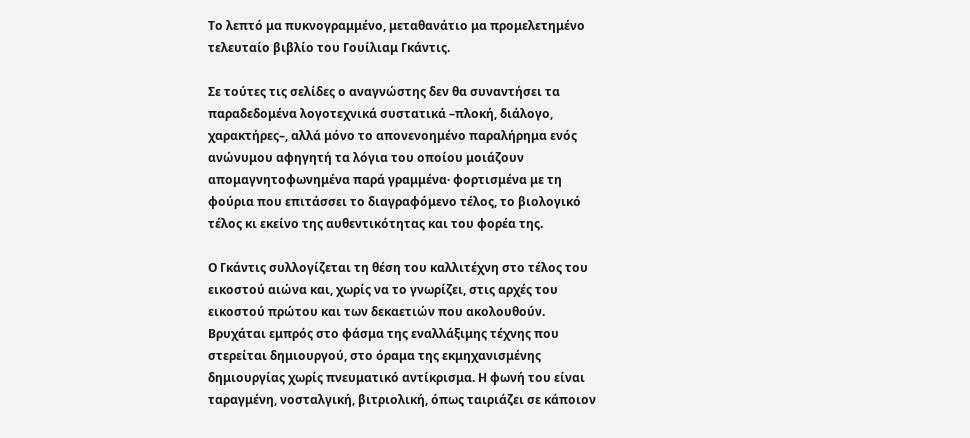Το λεπτό μα πυκνογραμμένο, μεταθανάτιο μα προμελετημένο τελευταίο βιβλίο του Γουίλιαμ Γκάντις.

Σε τούτες τις σελίδες ο αναγνώστης δεν θα συναντήσει τα παραδεδομένα λογοτεχνικά συστατικά –πλοκή, διάλογο, χαρακτήρες–, αλλά μόνο το απονενοημένο παραλήρημα ενός ανώνυμου αφηγητή τα λόγια του οποίου μοιάζουν απομαγνητοφωνημένα παρά γραμμένα· φορτισμένα με τη φούρια που επιτάσσει το διαγραφόμενο τέλος, το βιολογικό τέλος κι εκείνο της αυθεντικότητας και του φορέα της.

Ο Γκάντις συλλογίζεται τη θέση του καλλιτέχνη στο τέλος του εικοστού αιώνα και, χωρίς να το γνωρίζει, στις αρχές του εικοστού πρώτου και των δεκαετιών που ακολουθούν. Βρυχάται εμπρός στο φάσμα της εναλλάξιμης τέχνης που στερείται δημιουργού, στο όραμα της εκμηχανισμένης δημιουργίας χωρίς πνευματικό αντίκρισμα. Η φωνή του είναι ταραγμένη, νοσταλγική, βιτριολική, όπως ταιριάζει σε κάποιον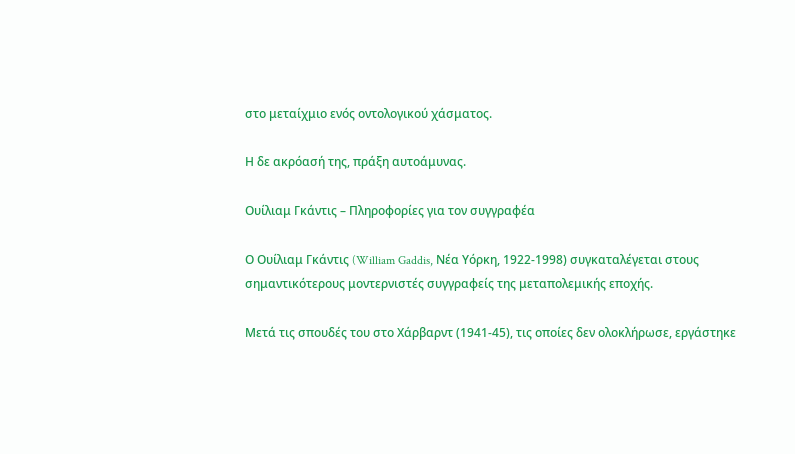στο μεταίχμιο ενός οντολογικού χάσματος.

Η δε ακρόασή της, πράξη αυτοάμυνας.

Ουίλιαμ Γκάντις – Πληροφορίες για τον συγγραφέα

Ο Ουίλιαμ Γκάντις (William Gaddis, Νέα Υόρκη, 1922-1998) συγκαταλέγεται στους σημαντικότερους μοντερνιστές συγγραφείς της μεταπολεμικής εποχής.

Μετά τις σπουδές του στο Χάρβαρντ (1941-45), τις οποίες δεν ολοκλήρωσε, εργάστηκε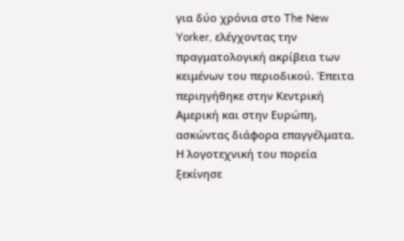για δύο χρόνια στο The New Yorker, ελέγχοντας την πραγματολογική ακρίβεια των κειμένων του περιοδικού. Έπειτα περιηγήθηκε στην Κεντρική Αμερική και στην Ευρώπη, ασκώντας διάφορα επαγγέλματα. Η λογοτεχνική του πορεία ξεκίνησε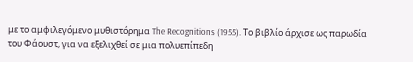με το αμφιλεγόμενο μυθιστόρημα The Recognitions (1955). Το βιβλίο άρχισε ως παρωδία του Φάουστ, για να εξελιχθεί σε μια πολυεπίπεδη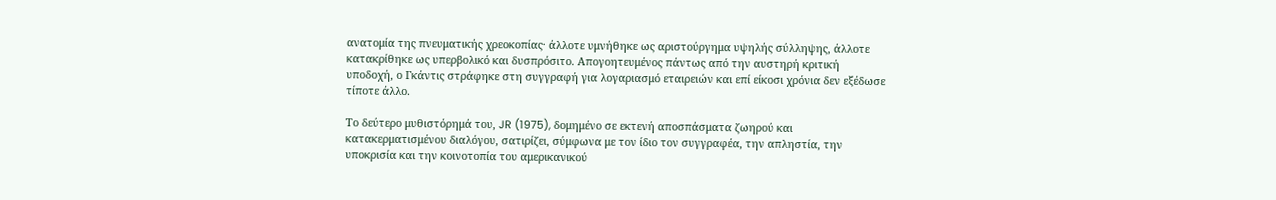ανατομία της πνευματικής χρεοκοπίας· άλλοτε υμνήθηκε ως αριστούργημα υψηλής σύλληψης, άλλοτε κατακρίθηκε ως υπερβολικό και δυσπρόσιτο. Απογοητευμένος πάντως από την αυστηρή κριτική υποδοχή, ο Γκάντις στράφηκε στη συγγραφή για λογαριασμό εταιρειών και επί είκοσι χρόνια δεν εξέδωσε τίποτε άλλο.

Το δεύτερο μυθιστόρημά του, JR (1975), δομημένο σε εκτενή αποσπάσματα ζωηρού και κατακερματισμένου διαλόγου, σατιρίζει, σύμφωνα με τον ίδιο τον συγγραφέα, την απληστία, την υποκρισία και την κοινοτοπία του αμερικανικού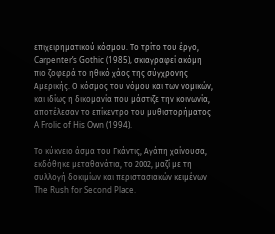επιχειρηματικού κόσμου. Το τρίτο του έργο, Carpenter’s Gothic (1985), σκιαγραφεί ακόμη πιο ζοφερά το ηθικό χάος της σύγχρονης Αμερικής. Ο κόσμος του νόμου και των νομικών, και ιδίως η δικομανία που μάστιζε την κοινωνία, αποτέλεσαν το επίκεντρο του μυθιστορήματος A Frolic of His Own (1994).

Το κύκνειο άσμα του Γκάντις, Αγάπη χαίνουσα, εκδόθηκε μεταθανάτια, το 2002, μαζί με τη συλλογή δοκιμίων και περιστασιακών κειμένων The Rush for Second Place.